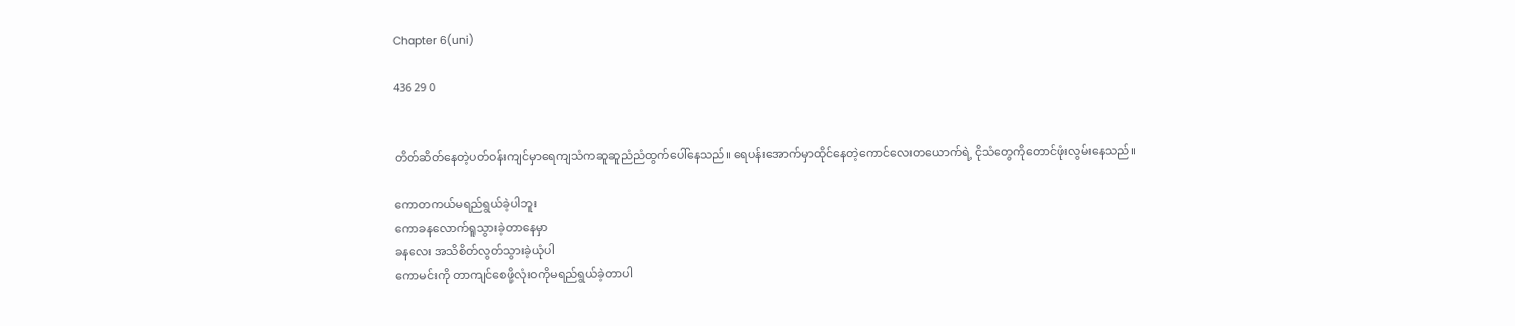Chapter 6(uni)

436 29 0


တိတ်ဆိတ်နေတဲ့ပတ်ဝန်းကျင်မှာရေကျသံကဆူဆူညံညံထွက်ပေါ်နေသည်။ ရေပန်းအောက်မှာထိုင်နေတဲ့ကောင်လေးတယောက်ရဲ့ ငိုသံတွေကိုတောင်ဖုံးလွမ်းနေသည်။

ကောတကယ်မရည်ရွယ်ခဲ့ပါဘူး
ကောခနလောက်ရူသွားခဲ့တာနေမှာ
ခနလေး အသိစိတ်လွတ်သွားခဲ့ယုံပါ
ကောမင်းကို တာကျင်စေဖို့လုံးဝကိုမရည်ရွယ်ခဲ့တာပါ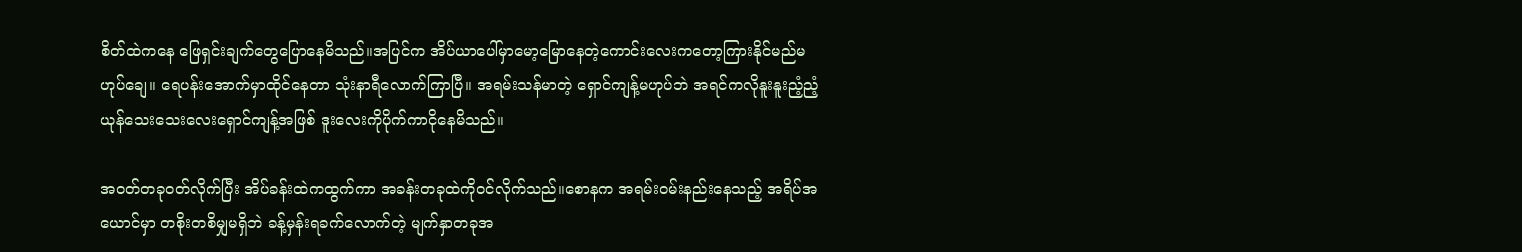စိတ်ထဲကနေ ‌ဖြေရှင်းချက်တွေပြောနေမိသည်။အ‌ပြင်က အိပ်ယာပေါ်မှာမော့မြောနေတဲ့ကောင်းလေးကတော့ကြားနိုင်မည်မဟုပ်ချေ။ ရေပန်းအောက်မှာထိုင်နေတာ သုံးနာရီလောက်ကြာပြီ။ အရမ်းသန်မာတဲ့ ရှောင်ကျန့်မဟုပ်ဘဲ အရင်ကလိုနူးနူးညံ့ညံ့ ယုန်သေးသေးလေးရှောင်ကျန့်အဖြစ် ဒူးလေးကိုပိုက်ကာငိုနေမိသည်။

အဝတ်တခုဝတ်လိုက်ပြီး အိပ်ခန်းထဲကထွက်ကာ အခန်းတခုထဲကိုဝင်လိုက်သည်။စောနက အရမ်းဝမ်းနည်းနေသည့် အရိပ်အယောင်မှာ တစိုးတစိမျှမရှိဘဲ ခန့်မှန်းရခက်လောက်တဲ့ မျက်နှာတခုအ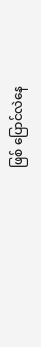ဖြစ် ပြောင်လဲနေ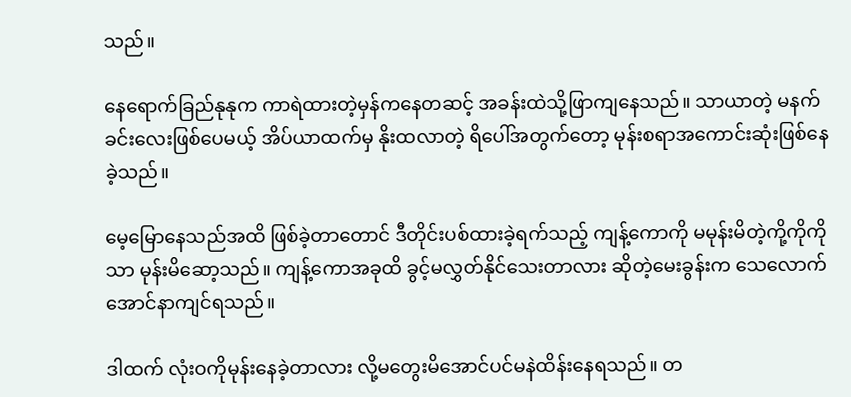သည်။

နေရောက်ခြည်နုနုက ကာရဲထားတဲ့မှန်ကနေတဆင့် အခန်းထဲသို့ဖြာကျနေသည်။ သာယာတဲ့ မနက်ခင်းလေးဖြစ်ပေမယ့် အိပ်ယာထက်မှ နိုးထလာတဲ့ ရိပေါ်အတွက်တော့ မုန်းစရာအကောင်းဆုံးဖြစ်နေခဲ့သည်။

မေ့မြောနေသည်အထိ ဖြစ်ခဲ့တာတောင် ဒီတိုင်းပစ်ထားခဲ့ရက်သည့် ကျန့်ကောကို မမုန်းမိတဲ့ကို့ကိုကိုသာ မုန်းမိဆော့သည်။ ကျန့်ကောအခုထိ ခွင့်မလွှတ်နိုင်သေးတာလား ဆိုတဲ့မေးခွန်းက သေလောက်အောင်နာကျင်ရသည်။

ဒါထက် လုံးဝကိုမုန်းနေခဲ့တာလား လို့မတွေးမိအောင်ပင်မနဲထိန်းနေရသည်။ တ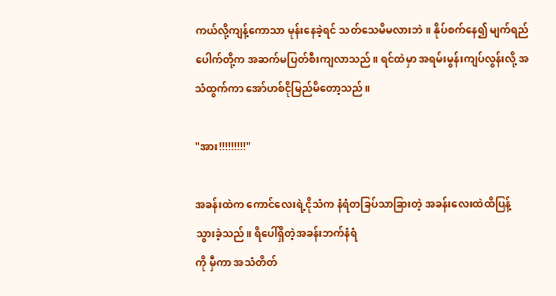ကယ်လို့ကျန့်ကောသာ မုန်းနေခဲ့ရင် သတ်သေမိမလားဘဲ။ နိုပ်စက်နေ၍ မျက်ရည်ပေါက်တို့က အဆက်မပြတ်စီးကျလာသည်။ ရင်ထဲမှာ အရမ်းမွန်းကျပ်လွန်းလို့ အသံထွက်ကာ အော်ဟစ်ငိုမြည်မိတော့သည်။

"အား!!!!!!!!!"

အခန်းထဲက ‌ကောင်လေးရဲ့ငိုသံက နံရံတခြပ်သာခြားတဲ့ အခန်းလေးထဲထိပြန့်သွား‌ခဲ့သည်။ ရိပေါ်ရှိတဲ့အခန်းဘက်နံရံ
ကို မှီကာ အသံတိတ်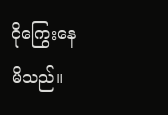ငိုကြွေးနေမိသည်။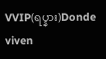VVIP(ရပ္နား)Donde viven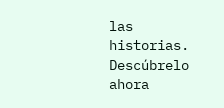las historias. Descúbrelo ahora